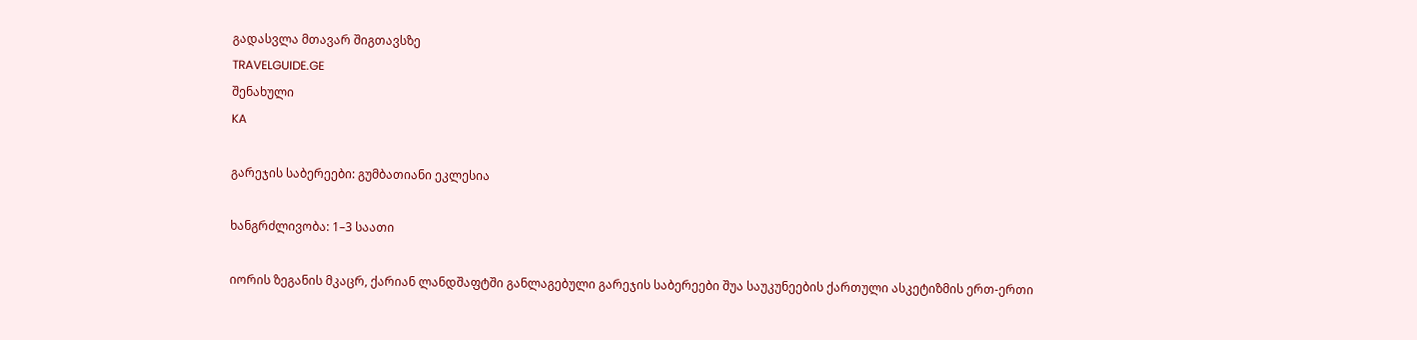გადასვლა მთავარ შიგთავსზე
TRAVELGUIDE.GE
შენახული
KA

გარეჯის საბერეები: გუმბათიანი ეკლესია

ხანგრძლივობა: 1–3 საათი

იორის ზეგანის მკაცრ, ქარიან ლანდშაფტში განლაგებული გარეჯის საბერეები შუა საუკუნეების ქართული ასკეტიზმის ერთ-ერთი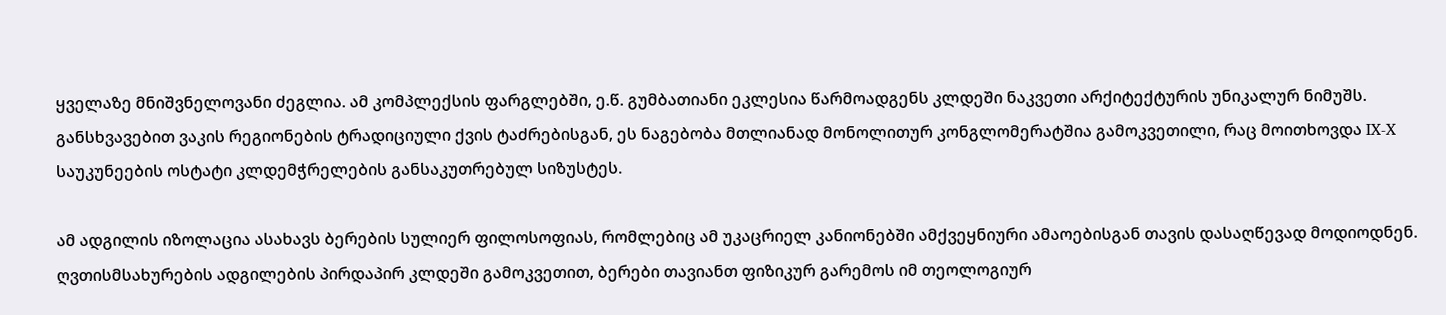ყველაზე მნიშვნელოვანი ძეგლია. ამ კომპლექსის ფარგლებში, ე.წ. გუმბათიანი ეკლესია წარმოადგენს კლდეში ნაკვეთი არქიტექტურის უნიკალურ ნიმუშს. განსხვავებით ვაკის რეგიონების ტრადიციული ქვის ტაძრებისგან, ეს ნაგებობა მთლიანად მონოლითურ კონგლომერატშია გამოკვეთილი, რაც მოითხოვდა IX-X საუკუნეების ოსტატი კლდემჭრელების განსაკუთრებულ სიზუსტეს.

ამ ადგილის იზოლაცია ასახავს ბერების სულიერ ფილოსოფიას, რომლებიც ამ უკაცრიელ კანიონებში ამქვეყნიური ამაოებისგან თავის დასაღწევად მოდიოდნენ. ღვთისმსახურების ადგილების პირდაპირ კლდეში გამოკვეთით, ბერები თავიანთ ფიზიკურ გარემოს იმ თეოლოგიურ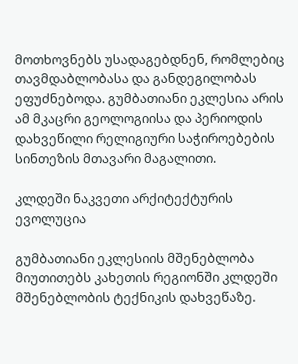მოთხოვნებს უსადაგებდნენ, რომლებიც თავმდაბლობასა და განდეგილობას ეფუძნებოდა. გუმბათიანი ეკლესია არის ამ მკაცრი გეოლოგიისა და პერიოდის დახვეწილი რელიგიური საჭიროებების სინთეზის მთავარი მაგალითი.

კლდეში ნაკვეთი არქიტექტურის ევოლუცია

გუმბათიანი ეკლესიის მშენებლობა მიუთითებს კახეთის რეგიონში კლდეში მშენებლობის ტექნიკის დახვეწაზე.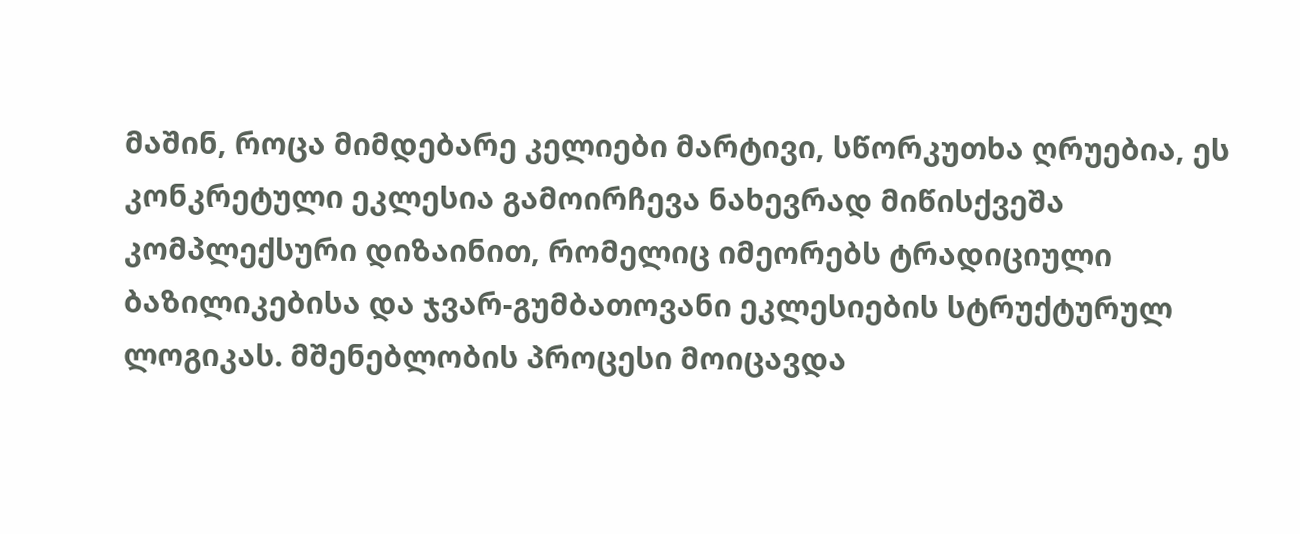მაშინ, როცა მიმდებარე კელიები მარტივი, სწორკუთხა ღრუებია, ეს კონკრეტული ეკლესია გამოირჩევა ნახევრად მიწისქვეშა კომპლექსური დიზაინით, რომელიც იმეორებს ტრადიციული ბაზილიკებისა და ჯვარ-გუმბათოვანი ეკლესიების სტრუქტურულ ლოგიკას. მშენებლობის პროცესი მოიცავდა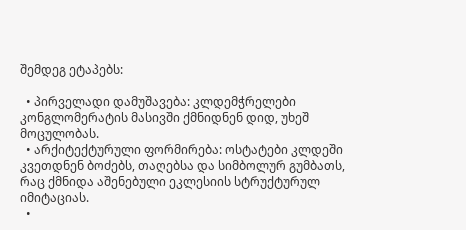შემდეგ ეტაპებს:

  • პირველადი დამუშავება: კლდემჭრელები კონგლომერატის მასივში ქმნიდნენ დიდ, უხეშ მოცულობას.
  • არქიტექტურული ფორმირება: ოსტატები კლდეში კვეთდნენ ბოძებს, თაღებსა და სიმბოლურ გუმბათს, რაც ქმნიდა აშენებული ეკლესიის სტრუქტურულ იმიტაციას.
  •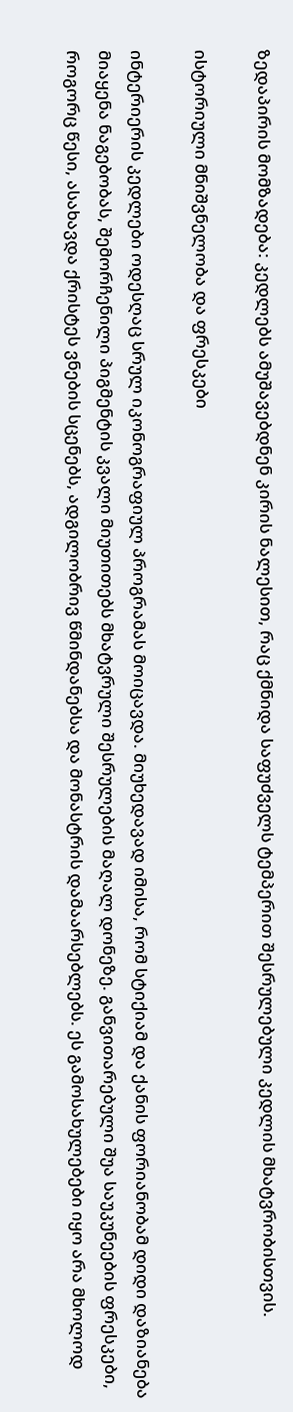ზედაპირის მომზადება: კედლებს ამუშავებდნენ კირის ნალესით, რაც ქმნიდა საფუძველს ტემპერით შესრულებული კედლის მხატვრობისთვის.

ისტორიული მნიშვნელობა და ფრესკები

ინტერიერის კედლები ოდესღაც სრულ იკონოგრაფიულ პროგრამას მოიცავდა. მიუხედავად იმისა, რომ სტიქიამ და ქანის ფორიანობამ დიდი დაზიანება მიაყენა ნაგებობას, შემორჩენილი პიგმენტის კვალი მიუთითებს მხატვრული შესრულების მაღალ დონეზე. განვითარებული შუა საუკუნეების ფრესკები, როგორც წესი, ასახავდა ქრისტეს ვნების სცენებს, ადგილობრივ წმინდანებსა და მონასტრის დამაარსებლებს. ეს გამოსახულებები იყო არა მხოლოდ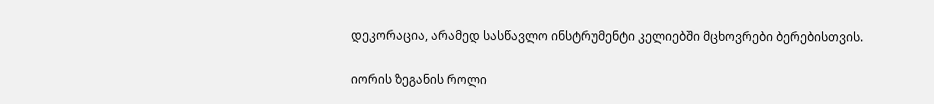დეკორაცია, არამედ სასწავლო ინსტრუმენტი კელიებში მცხოვრები ბერებისთვის.

იორის ზეგანის როლი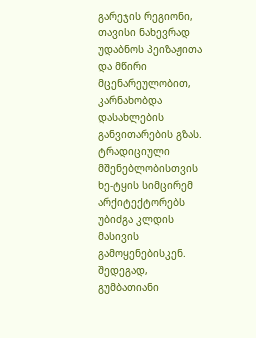გარეჯის რეგიონი, თავისი ნახევრად უდაბნოს პეიზაჟითა და მწირი მცენარეულობით, კარნახობდა დასახლების განვითარების გზას. ტრადიციული მშენებლობისთვის ხე-ტყის სიმცირემ არქიტექტორებს უბიძგა კლდის მასივის გამოყენებისკენ. შედეგად, გუმბათიანი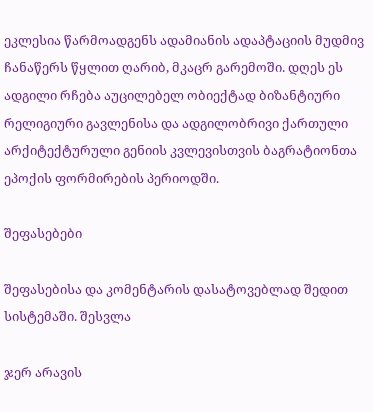ეკლესია წარმოადგენს ადამიანის ადაპტაციის მუდმივ ჩანაწერს წყლით ღარიბ, მკაცრ გარემოში. დღეს ეს ადგილი რჩება აუცილებელ ობიექტად ბიზანტიური რელიგიური გავლენისა და ადგილობრივი ქართული არქიტექტურული გენიის კვლევისთვის ბაგრატიონთა ეპოქის ფორმირების პერიოდში.

შეფასებები

შეფასებისა და კომენტარის დასატოვებლად შედით სისტემაში. შესვლა

ჯერ არავის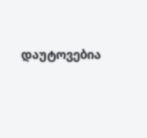დაუტოვებია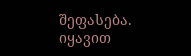შეფასება. იყავით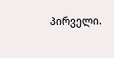პირველი.